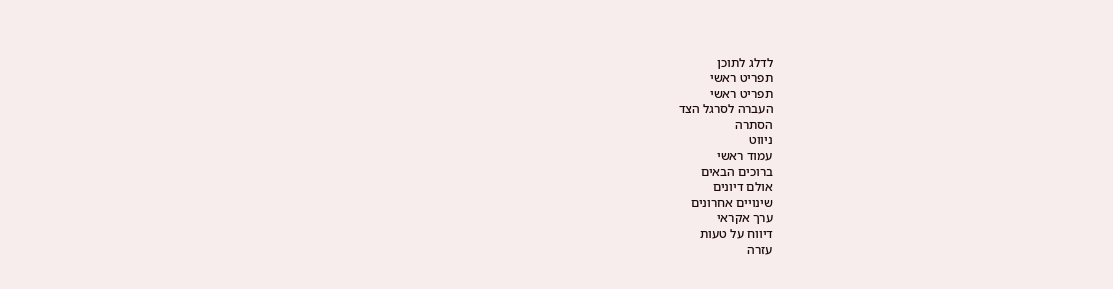לדלג לתוכן
תפריט ראשי
תפריט ראשי
העברה לסרגל הצד
הסתרה
ניווט
עמוד ראשי
ברוכים הבאים
אולם דיונים
שינויים אחרונים
ערך אקראי
דיווח על טעות
עזרה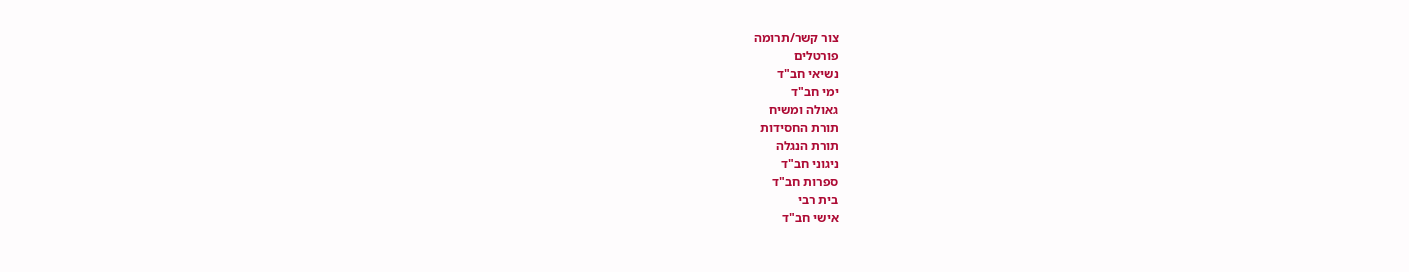צור קשר/תרומה
פורטלים
נשיאי חב"ד
ימי חב"ד
גאולה ומשיח
תורת החסידות
תורת הנגלה
ניגוני חב"ד
ספרות חב"ד
בית רבי
אישי חב"ד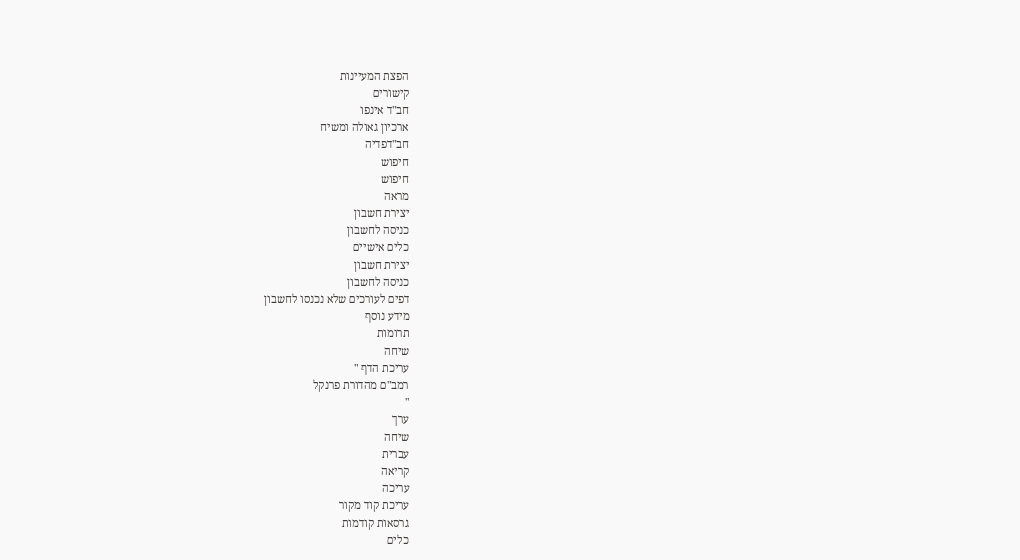הפצת המעיינות
קישורים
חב"ד אינפו
ארכיון גאולה ומשיח
חב"דפדיה
חיפוש
חיפוש
מראה
יצירת חשבון
כניסה לחשבון
כלים אישיים
יצירת חשבון
כניסה לחשבון
דפים לעורכים שלא נכנסו לחשבון
מידע נוסף
תרומות
שיחה
עריכת הדף "
רמב"ם מהדורת פרנקל
"
ערך
שיחה
עברית
קריאה
עריכה
עריכת קוד מקור
גרסאות קודמות
כלים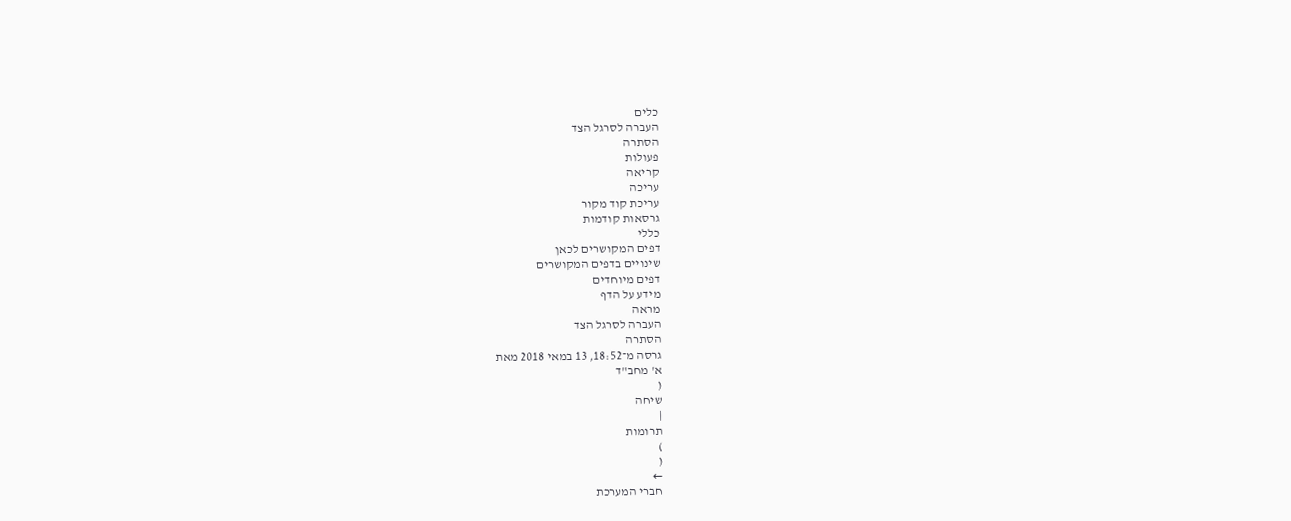כלים
העברה לסרגל הצד
הסתרה
פעולות
קריאה
עריכה
עריכת קוד מקור
גרסאות קודמות
כללי
דפים המקושרים לכאן
שינויים בדפים המקושרים
דפים מיוחדים
מידע על הדף
מראה
העברה לסרגל הצד
הסתרה
גרסה מ־18:52, 13 במאי 2018 מאת
א' מחב"ד
(
שיחה
|
תרומות
)
(
←
חברי המערכת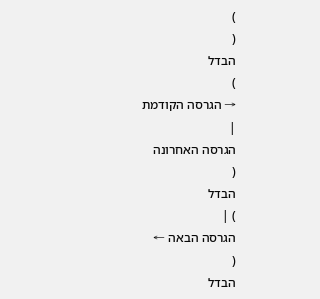)
(
הבדל
)
→ הגרסה הקודמת
|
הגרסה האחרונה
(
הבדל
) |
הגרסה הבאה ←
(
הבדל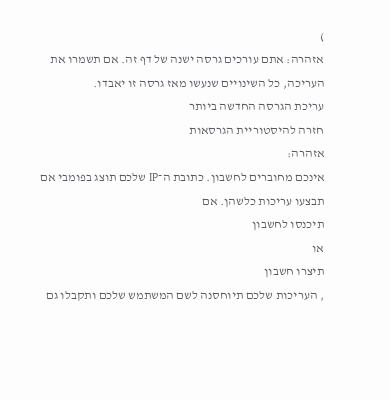)
אזהרה: אתם עורכים גרסה ישנה של דף זה. אם תשמרו את העריכה, כל השינויים שנעשו מאז גרסה זו יאבדו.
עריכת הגרסה החדשה ביותר
חזרה להיסטוריית הגרסאות
אזהרה:
אינכם מחוברים לחשבון. כתובת ה־IP שלכם תוצג בפומבי אם תבצעו עריכות כלשהן. אם
תיכנסו לחשבון
או
תיצרו חשבון
, העריכות שלכם תיוחסנה לשם המשתמש שלכם ותקבלו גם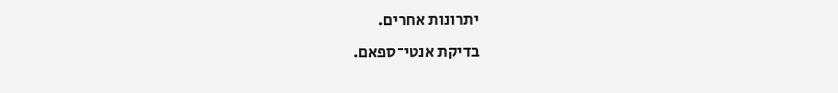יתרונות אחרים.
בדיקת אנטי־ספאם.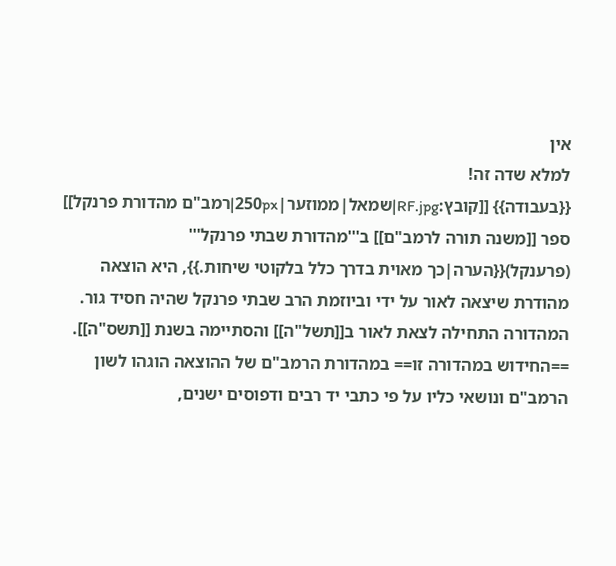אין
למלא שדה זה!
{{בעבודה}} [[קובץ:RF.jpg|שמאל|ממוזער|250px|רמב"ם מהדורת פרנקל]] ספר [[משנה תורה לרמב"ם]] ב'''מהדורת שבתי פרנקל''' (פרענקל){{הערה|כך מאוית בדרך כלל בלקוטי שיחות.}}, היא הוצאה מהודרת שיצאה לאור על ידי וביוזמת הרב שבתי פרנקל שהיה חסיד גור. המהדורה התחילה לצאת לאור ב[[תשל"ה]] והסתיימה בשנת [[תשס"ה]]. ==החידוש במהדורה זו== במהדורת הרמב"ם של ההוצאה הוגהו לשון הרמב"ם ונושאי כליו על פי כתבי יד רבים ודפוסים ישנים,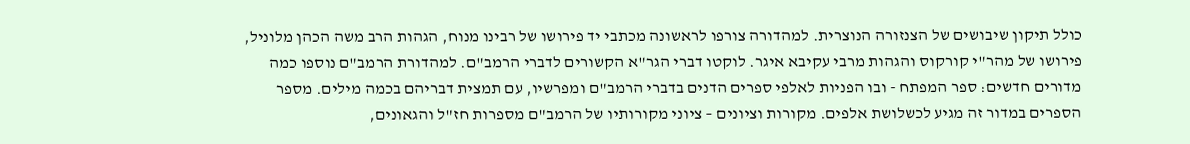כולל תיקון שיבושים של הצנזורה הנוצרית. למהדורה צורפו לראשונה מכתבי יד פירושו של רבינו מנוח, הגהות הרב משה הכהן מלוניל, פירושו של מהר"י קורקוס והגהות מרבי עקיבא איגר. לוקטו דברי הגר"א הקשורים לדברי הרמב"ם. למהדורת הרמב"ם נוספו כמה מדורים חדשים: ספר המפתח - ובו הפניות לאלפי ספרים הדנים בדברי הרמב"ם ומפרשיו, עם תמצית דבריהם בכמה מילים. מספר הספרים במדור זה מגיע לכשלושת אלפים. מקורות וציונים – ציוני מקורותיו של הרמב"ם מספרות חז"ל והגאונים,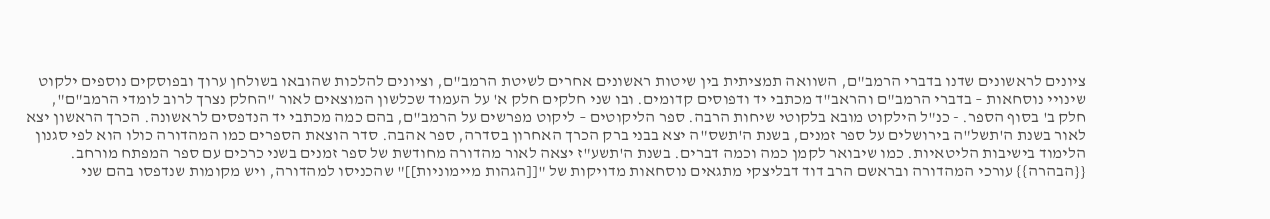ציונים לראשונים שדנו בדברי הרמב"ם, השוואה תמציתית בין שיטות ראשונים אחרים לשיטת הרמב"ם, וציונים להלכות שהובאו בשולחן ערוך ובפוסקים נוספים ילקוט שינויי נוסחאות – בדברי הרמב"ם והראב"ד מכתבי יד ודפוסים קדומים. ובו שני חלקים חלק א' על העמוד שכלשון המוצאים לאור "החלק נצרך לרוב לומדי הרמב"ם", חלק ב' בסוף הספר. - כנ"ל הילקוט מובא בלקוטי שיחות הרבה. ספר הליקוטים – ליקוט מפרשים על הרמב"ם, בהם כמה מכתבי יד הנדפסים לראשונה. הכרך הראשון יצא לאור בשנת ה'תשל"ה בירושלים על ספר זמנים, בשנת ה'תשס"ה יצא בבני ברק הכרך האחרון בסדרה, ספר אהבה. סדר הוצאת הספרים כמו המהדורה כולו הוא לפי סגנון הלימוד בישיבות הליטאיות. כמו שיבואר לקמן כמה וכמה דברים. בשנת ה'תשע"ז יצאה לאור מהדורה מחודשת של ספר זמנים בשני כרכים עם ספר המפתח מורחב. {{הבהרה}} עורכי המהדורה ובראשם הרב דוד דבליצקי מתגאים נוסחאות מדויקות של "[[הגהות מיימוניות]]" שהכניסו למהדורה, ויש מקומות שנדפסו בהם שני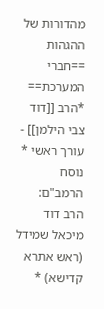מהדורות של ההגהות ==חברי המערכת== *הרב [[דוד צבי הילמן]] - עורך ראשי * נוסח הרמב"ם: הרב דוד מיכאל שמידל (ראש אתרא קדישא) *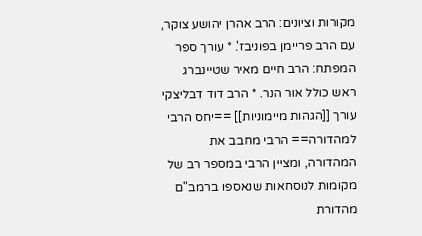מקורות וציונים: הרב אהרן יהושע צוקר, עם הרב פריימן בפוניבז'. * עורך ספר המפתח: הרב חיים מאיר שטיינברג ראש כולל אור הנר. * הרב דוד דבליצקי עורך [[הגהות מיימוניות]] ==יחס הרבי למהדורה== הרבי מחבב את המהדורה, ומציין הרבי במספר רב של מקומות לנוסחאות שנאספו ברמב"ם מהדורת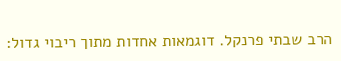הרב שבתי פרנקל. דוגמאות אחדות מתוך ריבוי גדול: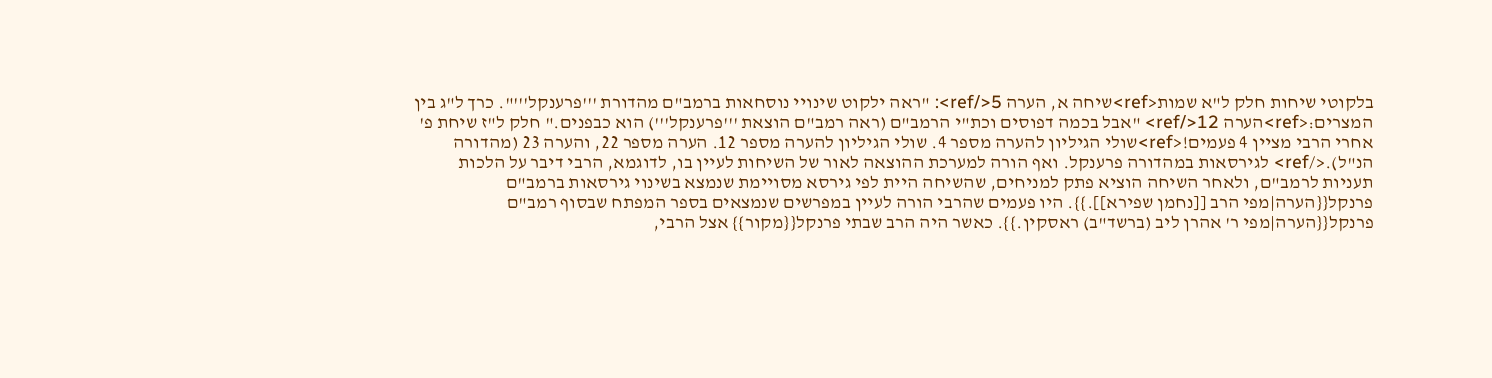בלקוטי שיחות חלק ל"א שמות<ref>שיחה א, הערה 5</ref>: "ראה ילקוט שינויי נוסחאות ברמב"ם מהדורת '''פרענקל'''". כרך ל"ג בין המצרים:<ref>הערה 12</ref> "אבל בכמה דפוסים וכת"י הרמב"ם (ראה רמב"ם הוצאת '''פרענקל''') הוא כבפנים." חלק ל"ז שיחת פ' אחרי הרבי מציין 4 פעמים!<ref>שולי הגיליון להערה מספר 4. שולי הגיליון להערה מספר 12. הערה מספר 22, והערה 23 (מהדורה הנ"ל).</ref> לגירסאות במהדורה פרענקל. ואף הורה למערכת ההוצאה לאור של השיחות לעיין בו, לדוגמא, הרבי דיבר על הלכות תעניות לרמב"ם, ולאחר השיחה הוציא פתק למניחים, שהשיחה היית לפי גירסא מסויימת שנמצא בשינוי גירסאות ברמב"ם פרנקל{{הערה|מפי הרב [[נחמן שפירא]].}}. היו פעמים שהרבי הורה לעיין במפרשים שנמצאים בספר המפתח שבסוף רמב"ם פרנקל{{הערה|מפי ר' אהרן ליב (ברשד"ב) ראסקין.}}. כאשר היה הרב שבתי פרנקל{{מקור}} אצל הרבי,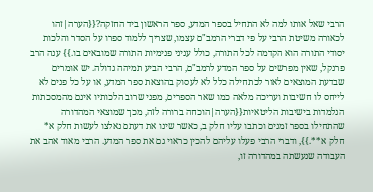הרבי שאל אותו למה לא התחיל בספר המדע, ספר הראשון ביד החזקה?{{הערה|זהו לכאורה משיטת הרבי על פי דברי הרמב"ם עצמו, שצריך ללמוד ספרו על הסדר והלכות יסודי התורה הוא הקדמה לכל התורה, כולל עניני פנימיות התורה שמובאים בו.}} ענה הרב פרנקל, שאין מפרשים על ספר המדע לרמב"ם, הרבי הביע תמיהה גדולה. יש אומרים שבדעת המוצאים לאור לכתחילה כלל לא לעסוק בהוצאת ספר המדע, או על כל פנים לא לייחס לו חשיבות ועריכה מלאה כמו שאר הספרים, מפני שרוב הלכותיו אינם מהמסכתות הנלמדות בישיבות הליטאיות{{הערה|הוכחה ברורה לזה, מכך שמוצאי המהדורה שהתחילו בספר זמנים וכתבו עליו חלק ב, כאשר שינו את דעתם נאלצו לעשות חלק א* חלק א**.}}, ודברי הרבי פעלו עליהם להכין כראוי גם את ספר המדע. הרבי מאוד אהב את העבודה שנעשתה במהדורה זו,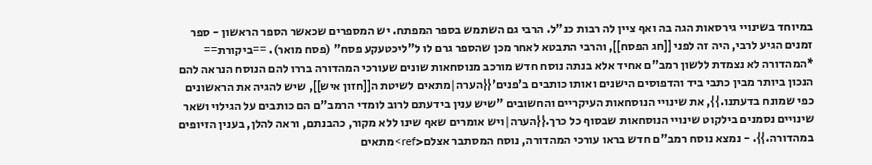במיוחד בשינויי גירסאות הגה בה ואף ציין לה רבות כנ"ל. הרבי גם השתמש בספר המפתח. יש המספרים שכאשר הספר הראשון - ספר זמנים הגיע לרבי, היה זה לפני [[חג הפסח]], והרבי התבטא לאחר מכן שהספר גרם לו ל"ליכטעקע פסח" (פסח מואר). ==ביקורת== *המהדורה לא נצמדת ללשון רמב"ם אחיד אלא בנתה נוסח חדש מורכב מנוסחאות שונים שעורכי המהדורה בררו להם הנוסח הנראה להם הנכון ביותר מבין כתבי ביד והדפוסים הישנים ואותו כותבים ב'פנים'{{הערה|מתאים לשיטת ה[[חזון איש]], שיש להגיה את הראשונים כפי שמונח בדעתנו.}}, את שינויי הנוסחאות העיקריים והחשובים "שיש ענין בידעתם לרוב לומדי הרמב"ם הם כותבים על הגילוי ושאר שינויים נסמנים בילקוט שינויי הנוסחאות שבסוף כל כרך.{{הערה|ויש אומרים שאף שינו ללא מקור, כהבנתם, וראה להלן, בענין הזיופים במהדורה.}}. - נמצא נוסח רמב"ם חדש בראו עורכי המהדורה, נוסח המסתבר אצלם<ref>מתאים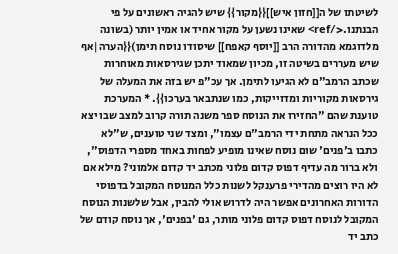לשיטתו של ה[[חזון איש]]{{מקור}} שיש להגיה ראשונים על פי הבנתנו.</ref> שאינו נשען על מקור אחיד או אמין יותר (בשונה מלדוגמא מהדורה הרב [[יוסף קאפח]] שיסודו נוסח תימן){{הערה|אף שיש מעררים בשיטה זו, מכיון שמאוד יתכן שגירסאות מאוחרות שכתב הרמב"ם לא הגיעו לתימן. אך עכ"פ יש בזה את המעלה של גירסאות מקוריות ומדוייקות, כמו שנתבאר בערכו}}. * המערכת טוענת שהם "החזירו את הנוסח ספר משנה תורה קרוב למצב שבו יצא ככל הנראה מתחת ידי הרמב"ם עצמו", ומצד שני טוענים, ש"לא כתבו ב'פנים' שום נוסח שאינו מופיע לפחות באחד מספרי הדפוס", ולא ברור מה עדיף דפוס קדום פלוני מכתב יד קדום אלמוני? מילא אם לא היו רוצים מהדירי פרענקל לשנות כלל המנוסח המקובל בדפוסי הדורות האחרונים אפשר היה לדרוש אולי להבין, אבל שלשנות הנוסח המקובל לנוסח דפוס קדום פלוני מותר, גם 'בפנים', אך נוסח קודם של כתב יד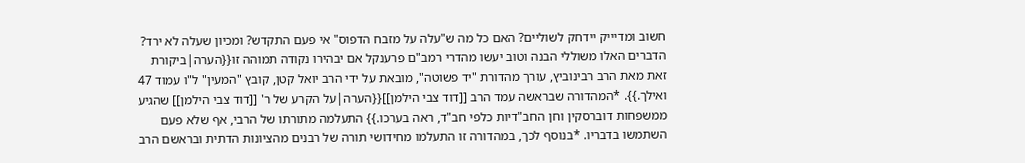חשוב ומדיייק יידחק לשוליים? האם כל מה ש"עלה על מזבח הדפוס" אי פעם התקדש? ומכיון שעלה לא ירד? הדברים האלו משוללי הבנה וטוב יעשו מהדרי רמב"ם פרענקל אם יבהירו נקודה תמוהה זו{{הערה|ביקורת זאת מאת הרב רבינוביץ, עורך מהדורת "יד פשוטה", מובאת על ידי הרב יואל קטן, קובץ "המעין" ל"ו עמוד 47 ואילך.}}. *המהדורה שבראשה עמד הרב [[דוד צבי הילמן]]{{הערה|על הקרע של ר' [[דוד צבי הילמן]] שהגיע ממשפחות דוברסקין וחן החב"דיות כלפי חב"ד, ראה בערכו.}} התעלמה מתורתו של הרבי, אף שלא פעם השתמשו בדבריו. *בנוסף לכך, במהדורה זו התעלמו מחידושי תורה של רבנים מהציונות הדתית ובראשם הרב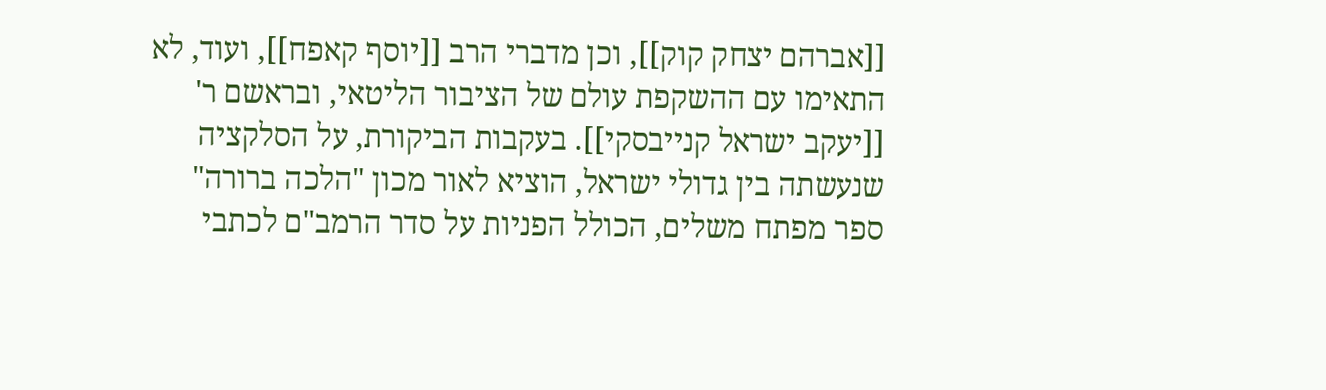[[אברהם יצחק קוק]], וכן מדברי הרב [[יוסף קאפח]], ועוד, לא התאימו עם ההשקפת עולם של הציבור הליטאי, ובראשם ר' [[יעקב ישראל קנייבסקי]]. בעקבות הביקורת, על הסלקציה שנעשתה בין גדולי ישראל, הוציא לאור מכון "הלכה ברורה" ספר מפתח משלים, הכולל הפניות על סדר הרמב"ם לכתבי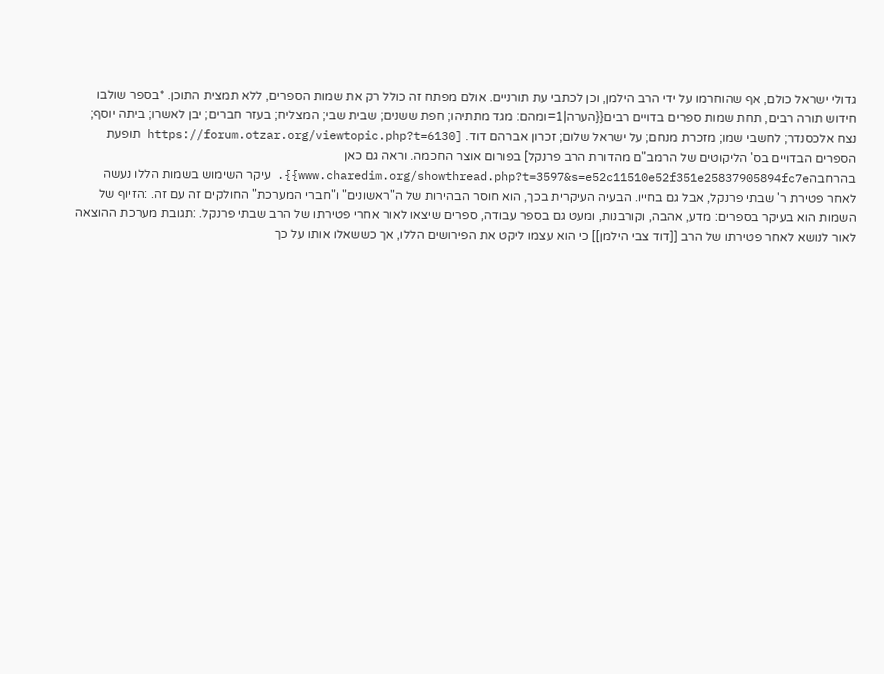גדולי ישראל כולם, אף שהוחרמו על ידי הרב הילמן, וכן לכתבי עת תורניים. אולם מפתח זה כולל רק את שמות הספרים, ללא תמצית התוכן. *בספר שולבו חידוש תורה רבים, תחת שמות ספרים בדויים רבים{{הערה|1=ומהם: מגד מתתיהו; חפת ששנים; שבית שבי; המצליח; בעזר חברים; יבן לאשרו; ביתה יוסף; נצח אלכסנדר; לחשבי שמו; מזכרת מנחם; על ישראל שלום; זכרון אברהם דוד. [https://forum.otzar.org/viewtopic.php?t=6130 תופעת הספרים הבדויים בס' הליקוטים של הרמב"ם מהדורת הרב פרנקל] בפורום אוצר החכמה. וראה גם כאן בהרחבהwww.charedim.org/showthread.php?t=3597&s=e52c11510e52f351e25837905894fc7e}}. עיקר השימוש בשמות הללו נעשה לאחר פטירת ר' שבתי פרנקל, אבל גם בחייו. הבעיה העיקרית בכך, הוא חוסר הבהירות של ה"ראשונים" ו"חברי המערכת" החולקים זה עם זה. :הזיוף של השמות הוא בעיקר בספרים: מדע, אהבה, וקורבנות, ומעט גם בספר עבודה, ספרים שיצאו לאור אחרי פטירתו של הרב שבתי פרנקל. :תגובת מערכת ההוצאה לאור לנושא לאחר פטירתו של הרב [[דוד צבי הילמן]] כי הוא עצמו ליקט את הפירושים הללו, אך כששאלו אותו על כך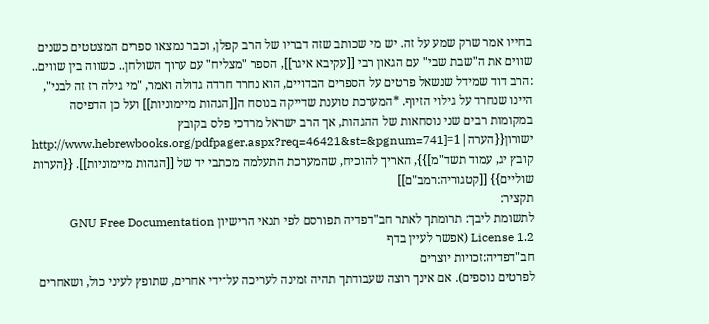בחייו אמר שרק שמע על זה. יש מי שכותב שזה דבריו של הרב קפלן, וכבר נמצאו ספרים המצטטים כשנים שווים את ה"שבת שבי" עם הגאון רבי [[עקיבא איגר]], הספר "מצליח" עם ערוך השולחן.. כשווה בין שווים.. :הרב דוד שמידל שנשאל פרטים על הספרים הבדויים, הוא נחרד חרדה גדולה ואמר, "מי גילה רז זה לבני", היינו שנחרד על גילוי הזיוף. *המערכת טוענת שדייקה בנוסח ה[[הגהות מיימוניות]] ועל כן הדפיסה במקומות רבים שני נוסחאות של ההגהות, אך הרב ישראל מרדכי פלס בקובץ ישורון{{הערה|1=[http://www.hebrewbooks.org/pdfpager.aspx?req=46421&st=&pgnum=741 קובץ יג, עמוד תשד"מ]}}, האריך להוכיח, שהמערכת התעלמה מכתבי יד של [[הגהות מיימוניות]]. {{הערות שוליים}} [[קטגוריה:רמב"ם]]
תקציר:
לתשומת ליבך: תרומתך לאתר חב"דפדיה תפורסם לפי תנאי הרישיון GNU Free Documentation License 1.2 (אפשר לעיין בדף
חב"דפדיה:זכויות יוצרים
לפרטים נוספים). אם אינך רוצה שעבודתך תהיה זמינה לעריכה על־ידי אחרים, שתופץ לעיני כול, ושאחרים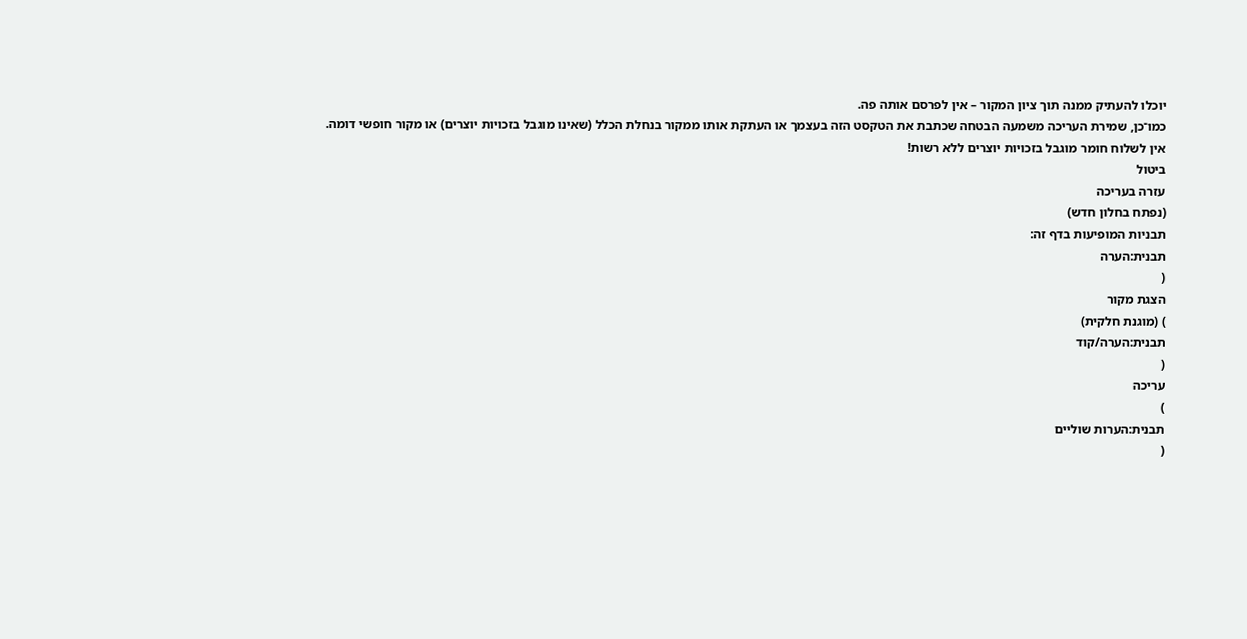יוכלו להעתיק ממנה תוך ציון המקור – אין לפרסם אותה פה.
כמו־כן, שמירת העריכה משמעה הבטחה שכתבת את הטקסט הזה בעצמך או העתקת אותו ממקור בנחלת הכלל (שאינו מוגבל בזכויות יוצרים) או מקור חופשי דומה.
אין לשלוח חומר מוגבל בזכויות יוצרים ללא רשות!
ביטול
עזרה בעריכה
(נפתח בחלון חדש)
תבניות המופיעות בדף זה:
תבנית:הערה
(
הצגת מקור
) (מוגנת חלקית)
תבנית:הערה/קוד
(
עריכה
)
תבנית:הערות שוליים
(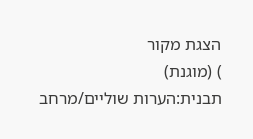הצגת מקור
) (מוגנת)
תבנית:הערות שוליים/מרחב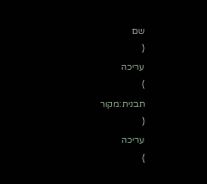שם
(
עריכה
)
תבנית:מקור
(
עריכה
)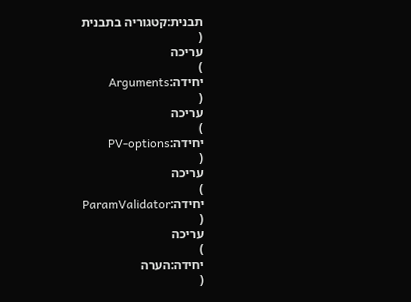תבנית:קטגוריה בתבנית
(
עריכה
)
יחידה:Arguments
(
עריכה
)
יחידה:PV-options
(
עריכה
)
יחידה:ParamValidator
(
עריכה
)
יחידה:הערה
(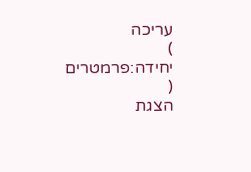עריכה
)
יחידה:פרמטרים
(
הצגת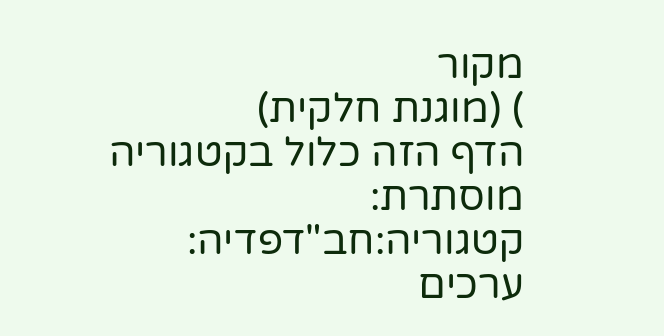מקור
) (מוגנת חלקית)
הדף הזה כלול בקטגוריה מוסתרת:
קטגוריה:חב"דפדיה: ערכים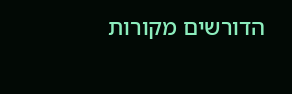הדורשים מקורות